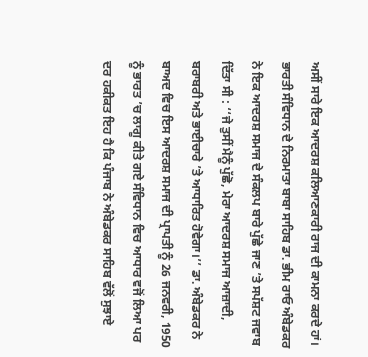ਅਸੀਂ ਸਾਰੇ ਇਕ ਆਦਰਸ਼ ਕਲਿਆਣਕਾਰੀ ਰਾਜ ਦੀ ਕਾਮਨਾ ਕਰਦੇ ਹਾਂ। ਭਾਰਤੀ ਸੰਵਿਧਾਨ ਦੇ ਨਿਰਮਾਤਾ ਬਾਬਾ ਸਾਹਿਬ ਡਾ. ਭੀਮ ਰਾਓ ਅੰਬੇਡਕਰ ਨੇ ਇਕ ਆਦਰਸ਼ ਸਮਾਜ ਦੇ ਸੰਕਲਪ ਬਾਰੇ ਪੁੱਛੇ ਜਾਣ ’ਤੇ ਸਪੱਸ਼ਟ ਜਵਾਬ ਦਿੱਤਾ ਸੀ : ‘‘ਜੇ ਤੁਸੀਂ ਮੈਨੂੰ ਪੁੱਛੋ, ਮੇਰਾ ਆਦਰਸ਼ ਸਮਾਜ ਆਜ਼ਾਦੀ, ਬਰਾਬਰੀ ਅਤੇ ਭਾਈਚਾਰੇ ’ਤੇ ਆਧਾਰਿਤ ਹੋਵੇਗਾ।’’ ਡਾ. ਅੰਬੇਡਕਰ ਨੇ ਬਾਅਦ ਵਿਚ ਇਸ ਆਦਰਸ਼ ਸਮਾਜ ਦੀ ਪ੍ਰਾਪਤੀ ਨੂੰ 26 ਜਨਵਰੀ, 1950 ਨੂੰ ਭਾਰਤ ’ਚ ਲਾਗੂ ਕੀਤੇ ਗਏ ਸੰਵਿਧਾਨ ਵਿਚ ਆਧਾਰ ਵਜੋਂ ਲਿਆ ਪਰ ਦਰ ਹਕੀਕਤ ਇਹ ਹੈ ਕਿ ਪੰਜਾਬ ਨੇ ਅੰਬੇਡਕਰ ਸਾਹਿਬ ਵੱਲੋਂ ਸੁਝਾਏ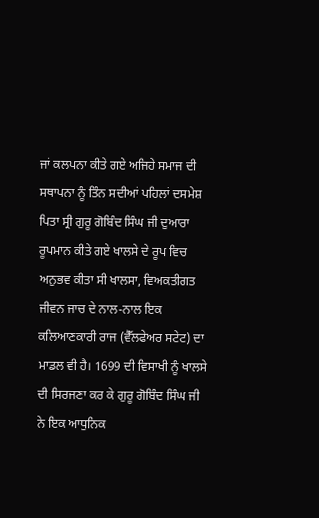ਜਾਂ ਕਲਪਨਾ ਕੀਤੇ ਗਏ ਅਜਿਹੇ ਸਮਾਜ ਦੀ ਸਥਾਪਨਾ ਨੂੰ ਤਿੰਨ ਸਦੀਆਂ ਪਹਿਲਾਂ ਦਸਮੇਸ਼ ਪਿਤਾ ਸ੍ਰੀ ਗੁਰੂ ਗੋਬਿੰਦ ਸਿੰਘ ਜੀ ਦੁਆਰਾ ਰੂਪਮਾਨ ਕੀਤੇ ਗਏ ਖਾਲਸੇ ਦੇ ਰੂਪ ਵਿਚ ਅਨੁਭਵ ਕੀਤਾ ਸੀ ਖਾਲਸਾ, ਵਿਅਕਤੀਗਤ ਜੀਵਨ ਜਾਚ ਦੇ ਨਾਲ-ਨਾਲ ਇਕ ਕਲਿਆਣਕਾਰੀ ਰਾਜ (ਵੈੱਲਫੇਅਰ ਸਟੇਟ) ਦਾ ਮਾਡਲ ਵੀ ਹੈ। 1699 ਦੀ ਵਿਸਾਖੀ ਨੂੰ ਖਾਲਸੇ ਦੀ ਸਿਰਜਣਾ ਕਰ ਕੇ ਗੁਰੂ ਗੋਬਿੰਦ ਸਿੰਘ ਜੀ ਨੇ ਇਕ ਆਧੁਨਿਕ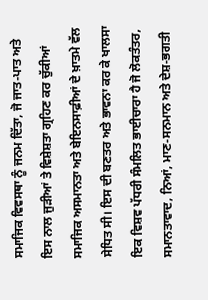ਸਮਾਜਿਕ ਵਿਵਸਥਾ ਨੂੰ ਜਨਮ ਦਿੱਤਾ, ਜੋ ਜਾਤ-ਪਾਤ ਅਤੇ ਇਸ ਨਾਲ ਜੁੜੀਆਂ ਤੇ ਵਿਸ਼ੇਸ਼ਤਾ ਗ੍ਰਹਿਣ ਕਰ ਚੁੱਕੀਆਂ ਸਮਾਜਿਕ ਅਸਮਾਨਤਾ ਅਤੇ ਬੇਇਨਸਾਫ਼ੀਆਂ ਦੇ ਖ਼ਾਤਮੇ ਵੱਲ ਸੇਧਿਤ ਸੀ। ਇਸ ਦੀ ਬਣਤਰ ਅਤੇ ਭਾਵਨਾ ਕਰ ਕੇ ਖਾਲਸਾ ਇਕ ਵਿਸ਼ਵ ਪੱਧਰੀ ਸੰਮਲਿਤ ਭਾਈਚਾਰਾ ਹੈ ਜੋ ਲੋਕਤੰਤਰ, ਸਮਾਨਤਾਵਾਦ, ਨਿਆਂ, ਮਾਣ-ਸਨਮਾਨ ਅਤੇ ਦੇਸ਼-ਭਗਤੀ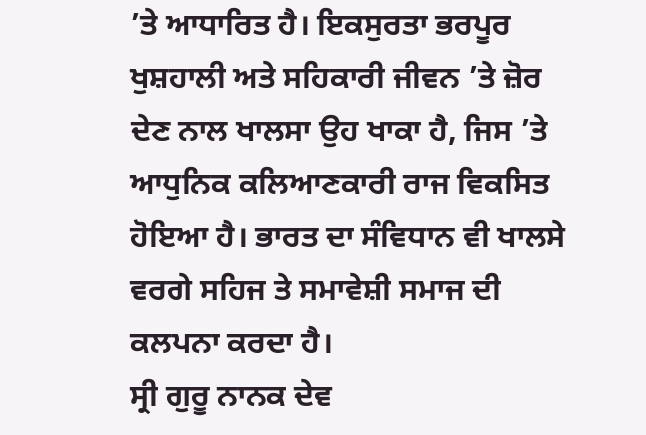’ਤੇ ਆਧਾਰਿਤ ਹੈ। ਇਕਸੁਰਤਾ ਭਰਪੂਰ ਖੁਸ਼ਹਾਲੀ ਅਤੇ ਸਹਿਕਾਰੀ ਜੀਵਨ ’ਤੇ ਜ਼ੋਰ ਦੇਣ ਨਾਲ ਖਾਲਸਾ ਉਹ ਖਾਕਾ ਹੈ, ਜਿਸ ’ਤੇ ਆਧੁਨਿਕ ਕਲਿਆਣਕਾਰੀ ਰਾਜ ਵਿਕਸਿਤ ਹੋਇਆ ਹੈ। ਭਾਰਤ ਦਾ ਸੰਵਿਧਾਨ ਵੀ ਖਾਲਸੇ ਵਰਗੇ ਸਹਿਜ ਤੇ ਸਮਾਵੇਸ਼ੀ ਸਮਾਜ ਦੀ ਕਲਪਨਾ ਕਰਦਾ ਹੈ।
ਸ੍ਰੀ ਗੁਰੂ ਨਾਨਕ ਦੇਵ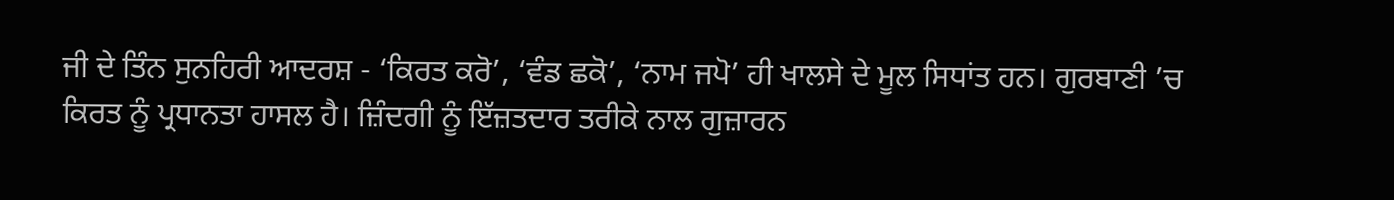ਜੀ ਦੇ ਤਿੰਨ ਸੁਨਹਿਰੀ ਆਦਰਸ਼ - ‘ਕਿਰਤ ਕਰੋ’, ‘ਵੰਡ ਛਕੋ’, ‘ਨਾਮ ਜਪੋ’ ਹੀ ਖਾਲਸੇ ਦੇ ਮੂਲ ਸਿਧਾਂਤ ਹਨ। ਗੁਰਬਾਣੀ ’ਚ ਕਿਰਤ ਨੂੰ ਪ੍ਰਧਾਨਤਾ ਹਾਸਲ ਹੈ। ਜ਼ਿੰਦਗੀ ਨੂੰ ਇੱਜ਼ਤਦਾਰ ਤਰੀਕੇ ਨਾਲ ਗੁਜ਼ਾਰਨ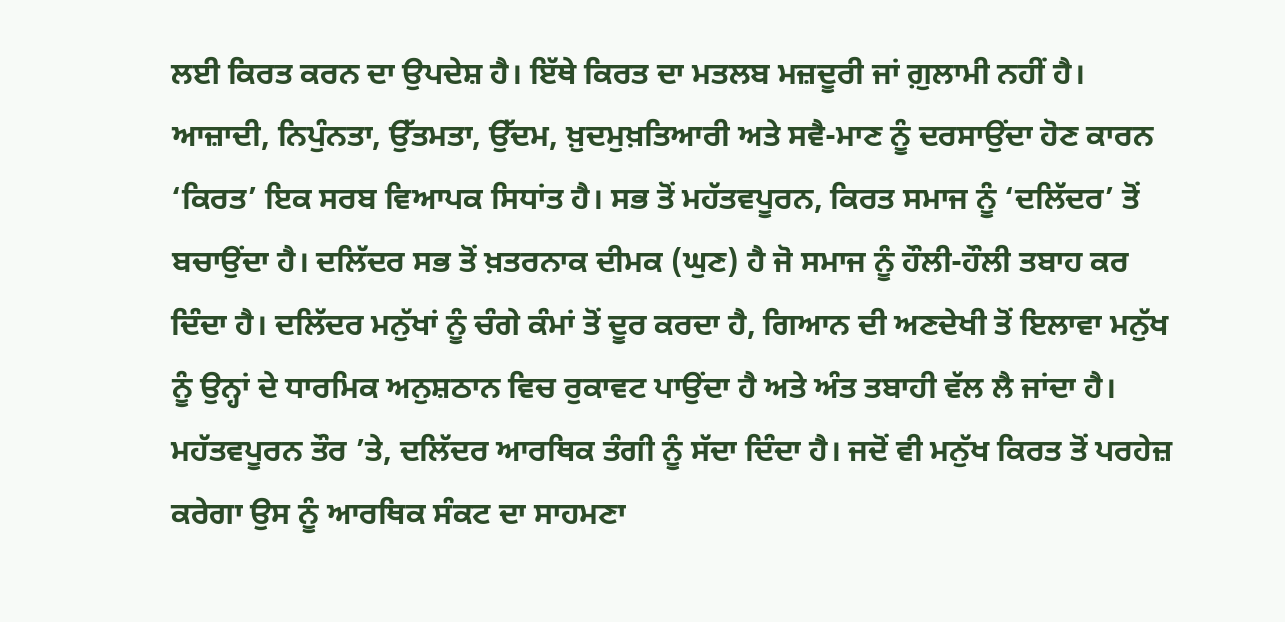ਲਈ ਕਿਰਤ ਕਰਨ ਦਾ ਉਪਦੇਸ਼ ਹੈ। ਇੱਥੇ ਕਿਰਤ ਦਾ ਮਤਲਬ ਮਜ਼ਦੂਰੀ ਜਾਂ ਗ਼ੁਲਾਮੀ ਨਹੀਂ ਹੈ। ਆਜ਼ਾਦੀ, ਨਿਪੁੰਨਤਾ, ਉੱਤਮਤਾ, ਉੱਦਮ, ਖ਼ੁਦਮੁਖ਼ਤਿਆਰੀ ਅਤੇ ਸਵੈ-ਮਾਣ ਨੂੰ ਦਰਸਾਉਂਦਾ ਹੋਣ ਕਾਰਨ ‘ਕਿਰਤ’ ਇਕ ਸਰਬ ਵਿਆਪਕ ਸਿਧਾਂਤ ਹੈ। ਸਭ ਤੋਂ ਮਹੱਤਵਪੂਰਨ, ਕਿਰਤ ਸਮਾਜ ਨੂੰ ‘ਦਲਿੱਦਰ’ ਤੋਂ ਬਚਾਉਂਦਾ ਹੈ। ਦਲਿੱਦਰ ਸਭ ਤੋਂ ਖ਼ਤਰਨਾਕ ਦੀਮਕ (ਘੁਣ) ਹੈ ਜੋ ਸਮਾਜ ਨੂੰ ਹੌਲੀ-ਹੌਲੀ ਤਬਾਹ ਕਰ ਦਿੰਦਾ ਹੈ। ਦਲਿੱਦਰ ਮਨੁੱਖਾਂ ਨੂੰ ਚੰਗੇ ਕੰਮਾਂ ਤੋਂ ਦੂਰ ਕਰਦਾ ਹੈ, ਗਿਆਨ ਦੀ ਅਣਦੇਖੀ ਤੋਂ ਇਲਾਵਾ ਮਨੁੱਖ ਨੂੰ ਉਨ੍ਹਾਂ ਦੇ ਧਾਰਮਿਕ ਅਨੁਸ਼ਠਾਨ ਵਿਚ ਰੁਕਾਵਟ ਪਾਉਂਦਾ ਹੈ ਅਤੇ ਅੰਤ ਤਬਾਹੀ ਵੱਲ ਲੈ ਜਾਂਦਾ ਹੈ। ਮਹੱਤਵਪੂਰਨ ਤੌਰ ’ਤੇ, ਦਲਿੱਦਰ ਆਰਥਿਕ ਤੰਗੀ ਨੂੰ ਸੱਦਾ ਦਿੰਦਾ ਹੈ। ਜਦੋਂ ਵੀ ਮਨੁੱਖ ਕਿਰਤ ਤੋਂ ਪਰਹੇਜ਼ ਕਰੇਗਾ ਉਸ ਨੂੰ ਆਰਥਿਕ ਸੰਕਟ ਦਾ ਸਾਹਮਣਾ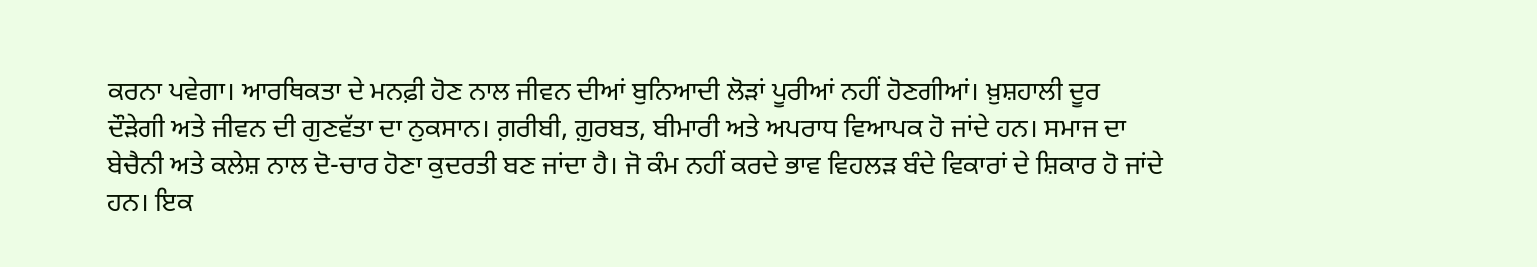ਕਰਨਾ ਪਵੇਗਾ। ਆਰਥਿਕਤਾ ਦੇ ਮਨਫ਼ੀ ਹੋਣ ਨਾਲ ਜੀਵਨ ਦੀਆਂ ਬੁਨਿਆਦੀ ਲੋੜਾਂ ਪੂਰੀਆਂ ਨਹੀਂ ਹੋਣਗੀਆਂ। ਖ਼ੁਸ਼ਹਾਲੀ ਦੂਰ ਦੌੜੇਗੀ ਅਤੇ ਜੀਵਨ ਦੀ ਗੁਣਵੱਤਾ ਦਾ ਨੁਕਸਾਨ। ਗ਼ਰੀਬੀ, ਗ਼ੁਰਬਤ, ਬੀਮਾਰੀ ਅਤੇ ਅਪਰਾਧ ਵਿਆਪਕ ਹੋ ਜਾਂਦੇ ਹਨ। ਸਮਾਜ ਦਾ ਬੇਚੈਨੀ ਅਤੇ ਕਲੇਸ਼ ਨਾਲ ਦੋ-ਚਾਰ ਹੋਣਾ ਕੁਦਰਤੀ ਬਣ ਜਾਂਦਾ ਹੈ। ਜੋ ਕੰਮ ਨਹੀਂ ਕਰਦੇ ਭਾਵ ਵਿਹਲੜ ਬੰਦੇ ਵਿਕਾਰਾਂ ਦੇ ਸ਼ਿਕਾਰ ਹੋ ਜਾਂਦੇ ਹਨ। ਇਕ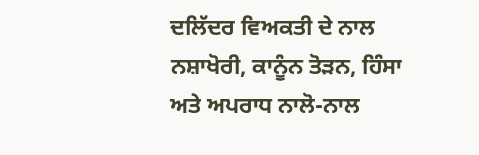ਦਲਿੱਦਰ ਵਿਅਕਤੀ ਦੇ ਨਾਲ ਨਸ਼ਾਖੋਰੀ, ਕਾਨੂੰਨ ਤੋੜਨ, ਹਿੰਸਾ ਅਤੇ ਅਪਰਾਧ ਨਾਲੋ-ਨਾਲ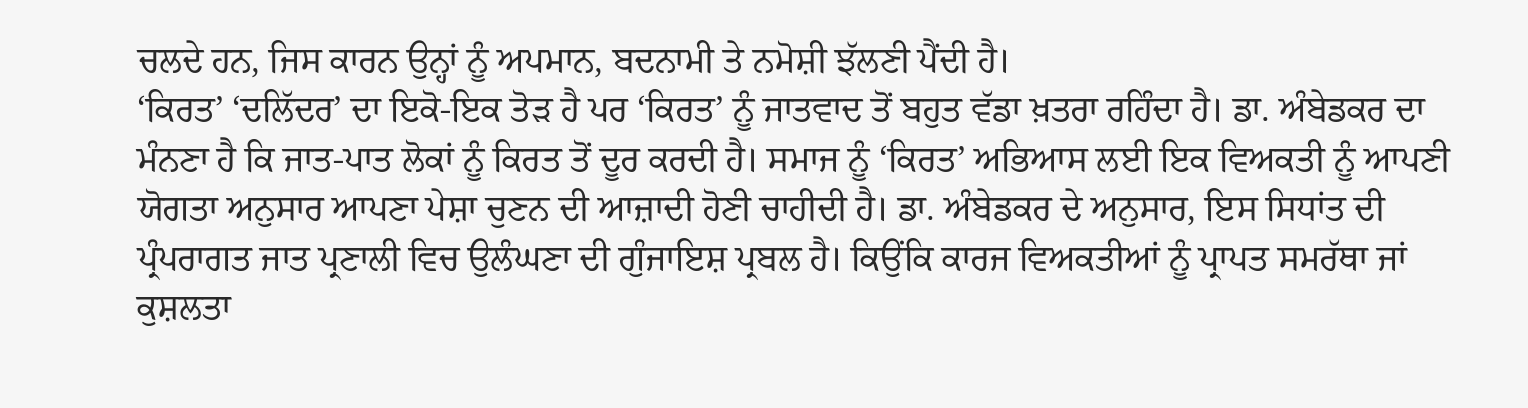ਚਲਦੇ ਹਨ, ਜਿਸ ਕਾਰਨ ਉਨ੍ਹਾਂ ਨੂੰ ਅਪਮਾਨ, ਬਦਨਾਮੀ ਤੇ ਨਮੋਸ਼ੀ ਝੱਲਣੀ ਪੈਂਦੀ ਹੈ।
‘ਕਿਰਤ’ ‘ਦਲਿੱਦਰ’ ਦਾ ਇਕੋ-ਇਕ ਤੋੜ ਹੈ ਪਰ ‘ਕਿਰਤ’ ਨੂੰ ਜਾਤਵਾਦ ਤੋਂ ਬਹੁਤ ਵੱਡਾ ਖ਼ਤਰਾ ਰਹਿੰਦਾ ਹੈ। ਡਾ. ਅੰਬੇਡਕਰ ਦਾ ਮੰਨਣਾ ਹੈ ਕਿ ਜਾਤ-ਪਾਤ ਲੋਕਾਂ ਨੂੰ ਕਿਰਤ ਤੋਂ ਦੂਰ ਕਰਦੀ ਹੈ। ਸਮਾਜ ਨੂੰ ‘ਕਿਰਤ’ ਅਭਿਆਸ ਲਈ ਇਕ ਵਿਅਕਤੀ ਨੂੰ ਆਪਣੀ ਯੋਗਤਾ ਅਨੁਸਾਰ ਆਪਣਾ ਪੇਸ਼ਾ ਚੁਣਨ ਦੀ ਆਜ਼ਾਦੀ ਹੋਣੀ ਚਾਹੀਦੀ ਹੈ। ਡਾ. ਅੰਬੇਡਕਰ ਦੇ ਅਨੁਸਾਰ, ਇਸ ਸਿਧਾਂਤ ਦੀ ਪ੍ਰੰਪਰਾਗਤ ਜਾਤ ਪ੍ਰਣਾਲੀ ਵਿਚ ਉਲੰਘਣਾ ਦੀ ਗੁੰਜਾਇਸ਼ ਪ੍ਰਬਲ ਹੈ। ਕਿਉਂਕਿ ਕਾਰਜ ਵਿਅਕਤੀਆਂ ਨੂੰ ਪ੍ਰਾਪਤ ਸਮਰੱਥਾ ਜਾਂ ਕੁਸ਼ਲਤਾ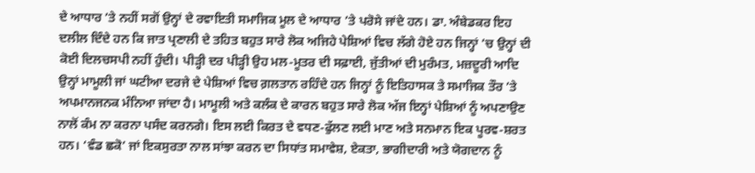ਦੇ ਆਧਾਰ ’ਤੇ ਨਹੀਂ ਸਗੋਂ ਉਨ੍ਹਾਂ ਦੇ ਰਵਾਇਤੀ ਸਮਾਜਿਕ ਮੂਲ ਦੇ ਆਧਾਰ ’ਤੇ ਪਰੋਸੇ ਜਾਂਦੇ ਹਨ। ਡਾ. ਅੰਬੇਡਕਰ ਇਹ ਦਲੀਲ ਦਿੰਦੇ ਹਨ ਕਿ ਜਾਤ ਪ੍ਰਣਾਲੀ ਦੇ ਤਹਿਤ ਬਹੁਤ ਸਾਰੇ ਲੋਕ ਅਜਿਹੇ ਪੇਸ਼ਿਆਂ ਵਿਚ ਲੱਗੇ ਹੋਏ ਹਨ ਜਿਨ੍ਹਾਂ ’ਚ ਉਨ੍ਹਾਂ ਦੀ ਕੋਈ ਦਿਲਚਸਪੀ ਨਹੀਂ ਹੁੰਦੀ। ਪੀੜ੍ਹੀ ਦਰ ਪੀੜ੍ਹੀ ਉਹ ਮਲ-ਮੂਤਰ ਦੀ ਸਫ਼ਾਈ, ਜੁੱਤੀਆਂ ਦੀ ਮੁਰੰਮਤ, ਮਜ਼ਦੂਰੀ ਆਦਿ ਉਨ੍ਹਾਂ ਮਾਮੂਲੀ ਜਾਂ ਘਟੀਆ ਦਰਜੇ ਦੇ ਪੇਸ਼ਿਆਂ ਵਿਚ ਗ਼ਲਤਾਨ ਰਹਿੰਦੇ ਹਨ ਜਿਨ੍ਹਾਂ ਨੂੰ ਇਤਿਹਾਸਕ ਤੇ ਸਮਾਜਿਕ ਤੌਰ ’ਤੇ ਅਪਮਾਨਜਨਕ ਮੰਨਿਆ ਜਾਂਦਾ ਹੈ। ਮਾਮੂਲੀ ਅਤੇ ਕਲੰਕ ਦੇ ਕਾਰਨ ਬਹੁਤ ਸਾਰੇ ਲੋਕ ਅੱਜ ਇਨ੍ਹਾਂ ਪੇਸ਼ਿਆਂ ਨੂੰ ਅਪਣਾਉਣ ਨਾਲੋਂ ਕੰਮ ਨਾ ਕਰਨਾ ਪਸੰਦ ਕਰਨਗੇ। ਇਸ ਲਈ ਕਿਰਤ ਦੇ ਵਧਣ-ਫੁੱਲਣ ਲਈ ਮਾਣ ਅਤੇ ਸਨਮਾਨ ਇਕ ਪੂਰਵ-ਸ਼ਰਤ ਹਨ। ‘ਵੰਡ ਛਕੋ’ ਜਾਂ ਇਕਸੁਰਤਾ ਨਾਲ ਸਾਂਝਾ ਕਰਨ ਦਾ ਸਿਧਾਂਤ ਸਮਾਵੇਸ਼, ਏਕਤਾ, ਭਾਗੀਦਾਰੀ ਅਤੇ ਯੋਗਦਾਨ ਨੂੰ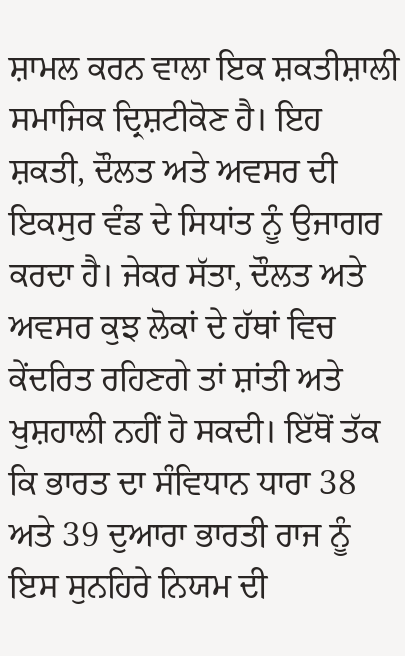ਸ਼ਾਮਲ ਕਰਨ ਵਾਲਾ ਇਕ ਸ਼ਕਤੀਸ਼ਾਲੀ ਸਮਾਜਿਕ ਦ੍ਰਿਸ਼ਟੀਕੋਣ ਹੈ। ਇਹ ਸ਼ਕਤੀ, ਦੌਲਤ ਅਤੇ ਅਵਸਰ ਦੀ ਇਕਸੁਰ ਵੰਡ ਦੇ ਸਿਧਾਂਤ ਨੂੰ ਉਜਾਗਰ ਕਰਦਾ ਹੈ। ਜੇਕਰ ਸੱਤਾ, ਦੌਲਤ ਅਤੇ ਅਵਸਰ ਕੁਝ ਲੋਕਾਂ ਦੇ ਹੱਥਾਂ ਵਿਚ ਕੇਂਦਰਿਤ ਰਹਿਣਗੇ ਤਾਂ ਸ਼ਾਂਤੀ ਅਤੇ ਖੁਸ਼ਹਾਲੀ ਨਹੀਂ ਹੋ ਸਕਦੀ। ਇੱਥੋਂ ਤੱਕ ਕਿ ਭਾਰਤ ਦਾ ਸੰਵਿਧਾਨ ਧਾਰਾ 38 ਅਤੇ 39 ਦੁਆਰਾ ਭਾਰਤੀ ਰਾਜ ਨੂੰ ਇਸ ਸੁਨਹਿਰੇ ਨਿਯਮ ਦੀ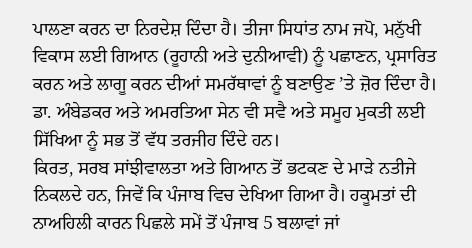ਪਾਲਣਾ ਕਰਨ ਦਾ ਨਿਰਦੇਸ਼ ਦਿੰਦਾ ਹੈ। ਤੀਜਾ ਸਿਧਾਂਤ ਨਾਮ ਜਪੋ, ਮਨੁੱਖੀ ਵਿਕਾਸ ਲਈ ਗਿਆਨ (ਰੂਹਾਨੀ ਅਤੇ ਦੁਨੀਆਵੀ) ਨੂੰ ਪਛਾਣਨ, ਪ੍ਰਸਾਰਿਤ ਕਰਨ ਅਤੇ ਲਾਗੂ ਕਰਨ ਦੀਆਂ ਸਮਰੱਥਾਵਾਂ ਨੂੰ ਬਣਾਉਣ ’ਤੇ ਜ਼ੋਰ ਦਿੰਦਾ ਹੈ। ਡਾ. ਅੰਬੇਡਕਰ ਅਤੇ ਅਮਰਤਿਆ ਸੇਨ ਵੀ ਸਵੈ ਅਤੇ ਸਮੂਹ ਮੁਕਤੀ ਲਈ ਸਿੱਖਿਆ ਨੂੰ ਸਭ ਤੋਂ ਵੱਧ ਤਰਜੀਹ ਦਿੰਦੇ ਹਨ।
ਕਿਰਤ, ਸਰਬ ਸਾਂਝੀਵਾਲਤਾ ਅਤੇ ਗਿਆਨ ਤੋਂ ਭਟਕਣ ਦੇ ਮਾੜੇ ਨਤੀਜੇ ਨਿਕਲਦੇ ਹਨ, ਜਿਵੇਂ ਕਿ ਪੰਜਾਬ ਵਿਚ ਦੇਖਿਆ ਗਿਆ ਹੈ। ਹਕੂਮਤਾਂ ਦੀ ਨਾਅਹਿਲੀ ਕਾਰਨ ਪਿਛਲੇ ਸਮੇਂ ਤੋਂ ਪੰਜਾਬ 5 ਬਲਾਵਾਂ ਜਾਂ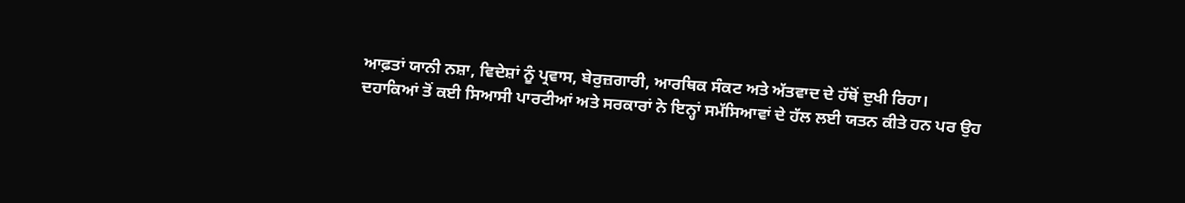ਆਫ਼ਤਾਂ ਯਾਨੀ ਨਸ਼ਾ, ਵਿਦੇਸ਼ਾਂ ਨੂੰ ਪ੍ਰਵਾਸ, ਬੇਰੁਜ਼ਗਾਰੀ, ਆਰਥਿਕ ਸੰਕਟ ਅਤੇ ਅੱਤਵਾਦ ਦੇ ਹੱਥੋਂ ਦੁਖੀ ਰਿਹਾ। ਦਹਾਕਿਆਂ ਤੋਂ ਕਈ ਸਿਆਸੀ ਪਾਰਟੀਆਂ ਅਤੇ ਸਰਕਾਰਾਂ ਨੇ ਇਨ੍ਹਾਂ ਸਮੱਸਿਆਵਾਂ ਦੇ ਹੱਲ ਲਈ ਯਤਨ ਕੀਤੇ ਹਨ ਪਰ ਉਹ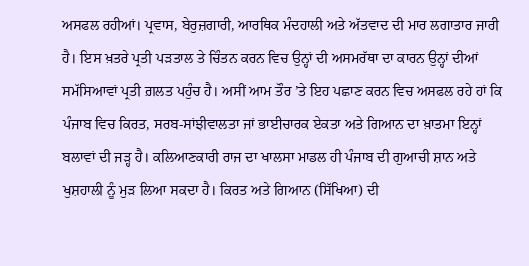ਅਸਫਲ ਰਹੀਆਂ। ਪ੍ਰਵਾਸ, ਬੇਰੁਜ਼ਗਾਰੀ, ਆਰਥਿਕ ਮੰਦਹਾਲੀ ਅਤੇ ਅੱਤਵਾਦ ਦੀ ਮਾਰ ਲਗਾਤਾਰ ਜਾਰੀ ਹੈ। ਇਸ ਖ਼ਤਰੇ ਪ੍ਰਤੀ ਪੜਤਾਲ ਤੇ ਚਿੰਤਨ ਕਰਨ ਵਿਚ ਉਨ੍ਹਾਂ ਦੀ ਅਸਮਰੱਥਾ ਦਾ ਕਾਰਨ ਉਨ੍ਹਾਂ ਦੀਆਂ ਸਮੱਸਿਆਵਾਂ ਪ੍ਰਤੀ ਗ਼ਲਤ ਪਹੁੰਚ ਹੈ। ਅਸੀਂ ਆਮ ਤੌਰ ’ਤੇ ਇਹ ਪਛਾਣ ਕਰਨ ਵਿਚ ਅਸਫਲ ਰਹੇ ਹਾਂ ਕਿ ਪੰਜਾਬ ਵਿਚ ਕਿਰਤ, ਸਰਬ-ਸਾਂਝੀਵਾਲਤਾ ਜਾਂ ਭਾਈਚਾਰਕ ਏਕਤਾ ਅਤੇ ਗਿਆਨ ਦਾ ਖ਼ਾਤਮਾ ਇਨ੍ਹਾਂ ਬਲਾਵਾਂ ਦੀ ਜੜ੍ਹ ਹੈ। ਕਲਿਆਣਕਾਰੀ ਰਾਜ ਦਾ ਖਾਲਸਾ ਮਾਡਲ ਹੀ ਪੰਜਾਬ ਦੀ ਗੁਆਚੀ ਸ਼ਾਨ ਅਤੇ ਖੁਸ਼ਹਾਲੀ ਨੂੰ ਮੁੜ ਲਿਆ ਸਕਦਾ ਹੈ। ਕਿਰਤ ਅਤੇ ਗਿਆਨ (ਸਿੱਖਿਆ) ਦੀ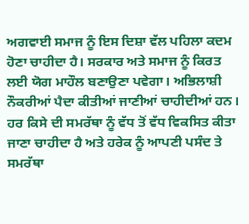ਅਗਵਾਈ ਸਮਾਜ ਨੂੰ ਇਸ ਦਿਸ਼ਾ ਵੱਲ ਪਹਿਲਾ ਕਦਮ ਹੋਣਾ ਚਾਹੀਦਾ ਹੈ। ਸਰਕਾਰ ਅਤੇ ਸਮਾਜ ਨੂੰ ਕਿਰਤ ਲਈ ਯੋਗ ਮਾਹੌਲ ਬਣਾਉਣਾ ਪਵੇਗਾ। ਅਭਿਲਾਸ਼ੀ ਨੌਕਰੀਆਂ ਪੈਦਾ ਕੀਤੀਆਂ ਜਾਣੀਆਂ ਚਾਹੀਦੀਆਂ ਹਨ। ਹਰ ਕਿਸੇ ਦੀ ਸਮਰੱਥਾ ਨੂੰ ਵੱਧ ਤੋਂ ਵੱਧ ਵਿਕਸਿਤ ਕੀਤਾ ਜਾਣਾ ਚਾਹੀਦਾ ਹੈ ਅਤੇ ਹਰੇਕ ਨੂੰ ਆਪਣੀ ਪਸੰਦ ਤੇ ਸਮਰੱਥਾ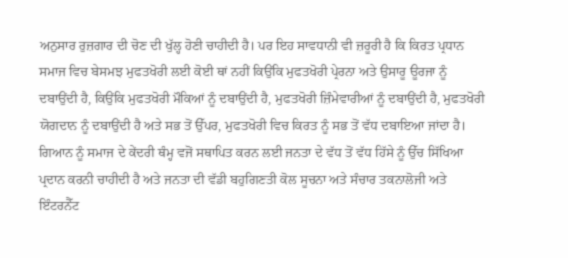ਅਨੁਸਾਰ ਰੁਜ਼ਗਾਰ ਦੀ ਚੋਣ ਦੀ ਖੁੱਲ੍ਹ ਹੋਣੀ ਚਾਹੀਦੀ ਹੈ। ਪਰ ਇਹ ਸਾਵਧਾਨੀ ਵੀ ਜ਼ਰੂਰੀ ਹੈ ਕਿ ਕਿਰਤ ਪ੍ਰਧਾਨ ਸਮਾਜ ਵਿਚ ਬੇਸਮਝ ਮੁਫਤਖੋਰੀ ਲਈ ਕੋਈ ਥਾਂ ਨਹੀਂ ਕਿਉਂਕਿ ਮੁਫਤਖੋਰੀ ਪ੍ਰੇਰਨਾ ਅਤੇ ਉਸਾਰੂ ਊਰਜਾ ਨੂੰ ਦਬਾਉਂਦੀ ਹੈ, ਕਿਉਂਕਿ ਮੁਫਤਖੋਰੀ ਮੌਕਿਆਂ ਨੂੰ ਦਬਾਉਂਦੀ ਹੈ, ਮੁਫਤਖੋਰੀ ਜ਼ਿੰਮੇਵਾਰੀਆਂ ਨੂੰ ਦਬਾਉਂਦੀ ਹੈ, ਮੁਫਤਖੋਰੀ ਯੋਗਦਾਨ ਨੂੰ ਦਬਾਉਂਦੀ ਹੈ ਅਤੇ ਸਭ ਤੋਂ ਉੱਪਰ, ਮੁਫਤਖੋਰੀ ਵਿਚ ਕਿਰਤ ਨੂੰ ਸਭ ਤੋਂ ਵੱਧ ਦਬਾਇਆ ਜਾਂਦਾ ਹੈ। ਗਿਆਨ ਨੂੰ ਸਮਾਜ ਦੇ ਕੇਂਦਰੀ ਥੰਮ੍ਹ ਵਜੋਂ ਸਥਾਪਿਤ ਕਰਨ ਲਈ ਜਨਤਾ ਦੇ ਵੱਧ ਤੋਂ ਵੱਧ ਹਿੱਸੇ ਨੂੰ ਉੱਚ ਸਿੱਖਿਆ ਪ੍ਰਦਾਨ ਕਰਨੀ ਚਾਹੀਦੀ ਹੈ ਅਤੇ ਜਨਤਾ ਦੀ ਵੱਡੀ ਬਹੁਗਿਣਤੀ ਕੋਲ ਸੂਚਨਾ ਅਤੇ ਸੰਚਾਰ ਤਕਨਾਲੋਜੀ ਅਤੇ ਇੰਟਰਨੈੱਟ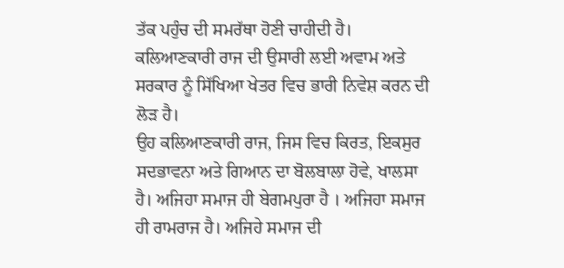ਤੱਕ ਪਹੁੰਚ ਦੀ ਸਮਰੱਥਾ ਹੋਣੀ ਚਾਹੀਦੀ ਹੈ। ਕਲਿਆਣਕਾਰੀ ਰਾਜ ਦੀ ਉਸਾਰੀ ਲਈ ਅਵਾਮ ਅਤੇ ਸਰਕਾਰ ਨੂੰ ਸਿੱਖਿਆ ਖੇਤਰ ਵਿਚ ਭਾਰੀ ਨਿਵੇਸ਼ ਕਰਨ ਦੀ ਲੋੜ ਹੈ।
ਉਹ ਕਲਿਆਣਕਾਰੀ ਰਾਜ, ਜਿਸ ਵਿਚ ਕਿਰਤ, ਇਕਸੁਰ ਸਦਭਾਵਨਾ ਅਤੇ ਗਿਆਨ ਦਾ ਬੋਲਬਾਲਾ ਹੋਵੇ, ਖਾਲਸਾ ਹੈ। ਅਜਿਹਾ ਸਮਾਜ ਹੀ ਬੇਗਮਪੁਰਾ ਹੈ । ਅਜਿਹਾ ਸਮਾਜ ਹੀ ਰਾਮਰਾਜ ਹੈ। ਅਜਿਹੇ ਸਮਾਜ ਦੀ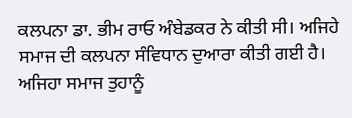ਕਲਪਨਾ ਡਾ. ਭੀਮ ਰਾਓ ਅੰਬੇਡਕਰ ਨੇ ਕੀਤੀ ਸੀ। ਅਜਿਹੇ ਸਮਾਜ ਦੀ ਕਲਪਨਾ ਸੰਵਿਧਾਨ ਦੁਆਰਾ ਕੀਤੀ ਗਈ ਹੈ। ਅਜਿਹਾ ਸਮਾਜ ਤੁਹਾਨੂੰ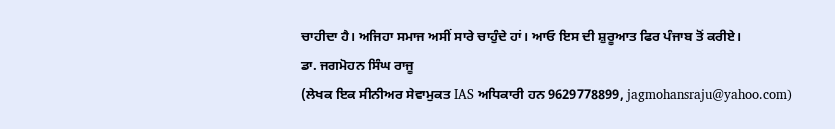ਚਾਹੀਦਾ ਹੈ। ਅਜਿਹਾ ਸਮਾਜ ਅਸੀਂ ਸਾਰੇ ਚਾਹੁੰਦੇ ਹਾਂ। ਆਓ ਇਸ ਦੀ ਸ਼ੁਰੂਆਤ ਫਿਰ ਪੰਜਾਬ ਤੋਂ ਕਰੀਏ।
ਡਾ. ਜਗਮੋਹਨ ਸਿੰਘ ਰਾਜੂ
(ਲੇਖਕ ਇਕ ਸੀਨੀਅਰ ਸੇਵਾਮੁਕਤ IAS ਅਧਿਕਾਰੀ ਹਨ 9629778899, jagmohansraju@yahoo.com)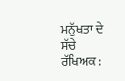ਮਨੁੱਖਤਾ ਦੇ ਸੱਚੇ ਰੱਖਿਅਕ :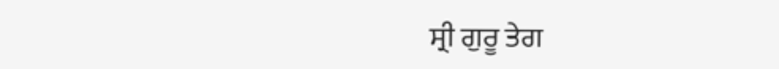ਸ੍ਰੀ ਗੁਰੂ ਤੇਗ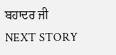ਬਹਾਦਰ ਜੀ
NEXT STORY